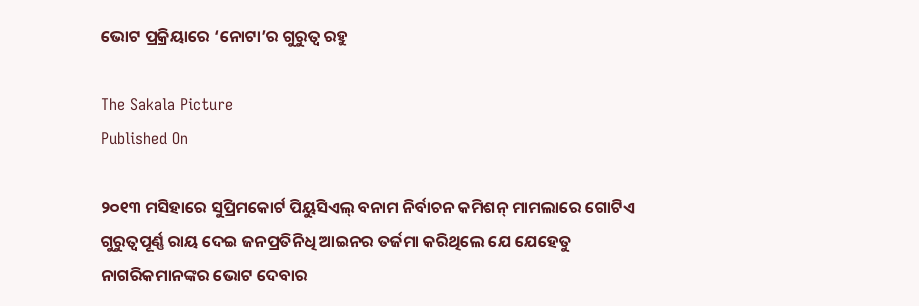ଭୋଟ ପ୍ରକ୍ରିୟାରେ ‘ନୋଟା’ର ଗୁରୁତ୍ୱ ରହୁ

The Sakala Picture
Published On

୨୦୧୩ ମସିହାରେ ସୁପ୍ରିମକୋର୍ଟ ପିୟୁସିଏଲ୍‌‌ ବନାମ ନିର୍ବାଚନ କମିଶନ୍‌‌ ମାମଲାରେ ଗୋଟିଏ ଗୁରୁତ୍ୱପୂର୍ଣ୍ଣ ରାୟ ଦେଇ ଜନପ୍ରତିନିଧି ଆଇନର ତର୍ଜମା କରିଥିଲେ ଯେ ଯେହେତୁ ନାଗରିକମାନଙ୍କର ଭୋଟ ଦେବାର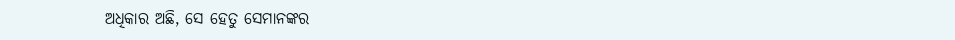ଅଧିକାର ଅଛି, ସେ ହେତୁ ସେମାନଙ୍କର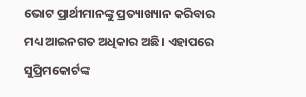ଭୋଟ ପ୍ରାର୍ଥୀମାନଙ୍କୁ ପ୍ରତ୍ୟାଖ୍ୟାନ କରିବାର ମଧ୍ୟ ଆଇନଗତ ଅଧିକାର ଅଛି। ଏହାପରେ ସୁପ୍ରିମକୋର୍ଟଙ୍କ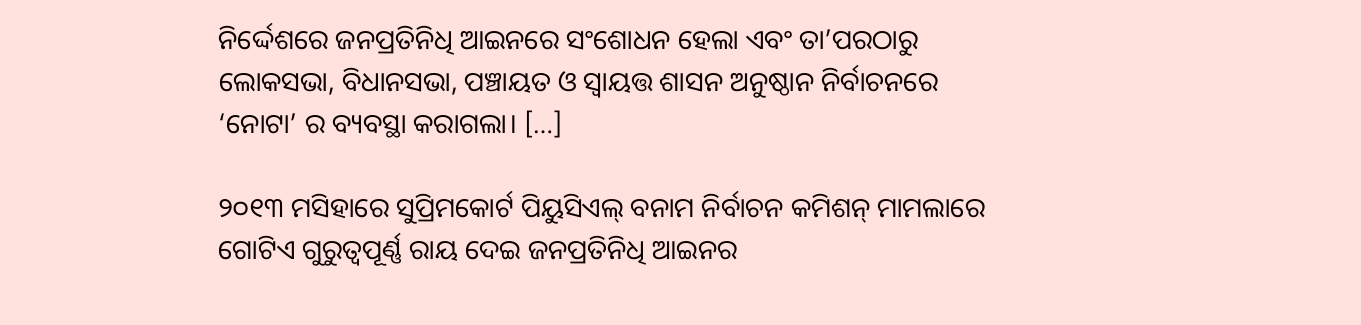ନିର୍ଦ୍ଦେଶରେ ଜନପ୍ରତିନିଧି ଆଇନରେ ସଂଶୋଧନ ହେଲା ଏବଂ ତା’ପରଠାରୁ ଲୋକସଭା, ବିଧାନସଭା, ପଞ୍ଚାୟତ ଓ ସ୍ୱାୟତ୍ତ ଶାସନ ଅନୁଷ୍ଠାନ ନିର୍ବାଚନରେ ‘ନୋଟା’ ର ବ୍ୟବସ୍ଥା କରାଗଲା। […]

୨୦୧୩ ମସିହାରେ ସୁପ୍ରିମକୋର୍ଟ ପିୟୁସିଏଲ୍‌‌ ବନାମ ନିର୍ବାଚନ କମିଶନ୍‌‌ ମାମଲାରେ ଗୋଟିଏ ଗୁରୁତ୍ୱପୂର୍ଣ୍ଣ ରାୟ ଦେଇ ଜନପ୍ରତିନିଧି ଆଇନର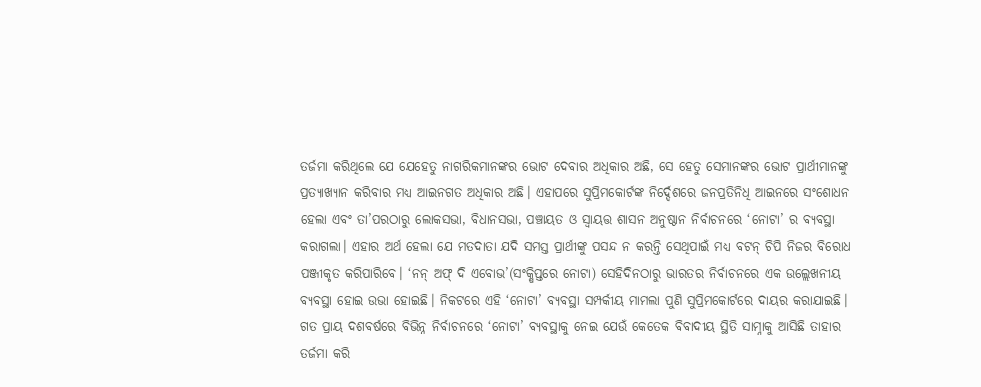ତର୍ଜମା କରିଥିଲେ ଯେ ଯେହେତୁ ନାଗରିକମାନଙ୍କର ଭୋଟ ଦେବାର ଅଧିକାର ଅଛି, ସେ ହେତୁ ସେମାନଙ୍କର ଭୋଟ ପ୍ରାର୍ଥୀମାନଙ୍କୁ ପ୍ରତ୍ୟାଖ୍ୟାନ କରିବାର ମଧ୍ୟ ଆଇନଗତ ଅଧିକାର ଅଛି। ଏହାପରେ ସୁପ୍ରିମକୋର୍ଟଙ୍କ ନିର୍ଦ୍ଦେଶରେ ଜନପ୍ରତିନିଧି ଆଇନରେ ସଂଶୋଧନ ହେଲା ଏବଂ ତା’ପରଠାରୁ ଲୋକସଭା, ବିଧାନସଭା, ପଞ୍ଚାୟତ ଓ ସ୍ୱାୟତ୍ତ ଶାସନ ଅନୁଷ୍ଠାନ ନିର୍ବାଚନରେ ‘ନୋଟା’ ର ବ୍ୟବସ୍ଥା କରାଗଲା। ଏହାର ଅର୍ଥ ହେଲା ଯେ ମତଦାତା ଯଦି ସମସ୍ତ ପ୍ରାର୍ଥୀଙ୍କୁ ପସନ୍ଦ ନ କରନ୍ତି ସେଥିପାଇଁ ମଧ୍ୟ ବଟନ୍‌‌ ଚିପି ନିଜର ବିରୋଧ ପଞ୍ଜୀକୃତ କରିପାରିବେ। ‘ନନ୍‌‌ ଅଫ୍‌‌ ଦି ଏବୋଭ’(ସଂକ୍ଷିପ୍ତରେ ନୋଟା) ସେହିଦିନଠାରୁ ଭାରତର ନିର୍ବାଚନରେ ଏକ ଉଲ୍ଲେଖନୀୟ ବ୍ୟବସ୍ଥା ହୋଇ ଉଭା ହୋଇଛି। ନିକଟରେ ଏହି ‘ନୋଟା’ ବ୍ୟବସ୍ଥା ସମ୍ପର୍କୀୟ ମାମଲା ପୁଣି ସୁପ୍ରିମକୋର୍ଟରେ ଦାୟର କରାଯାଇଛି। ଗତ ପ୍ରାୟ ଦଶବର୍ଷରେ ବିଭିନ୍ନ ନିର୍ବାଚନରେ ‘ନୋଟା’ ବ୍ୟବସ୍ଥାକୁ ନେଇ ଯେଉଁ କେତେକ ବିବାଦୀୟ ସ୍ଥିତି ସାମ୍ନାକୁ ଆସିଛି ତାହାର ତର୍ଜମା କରି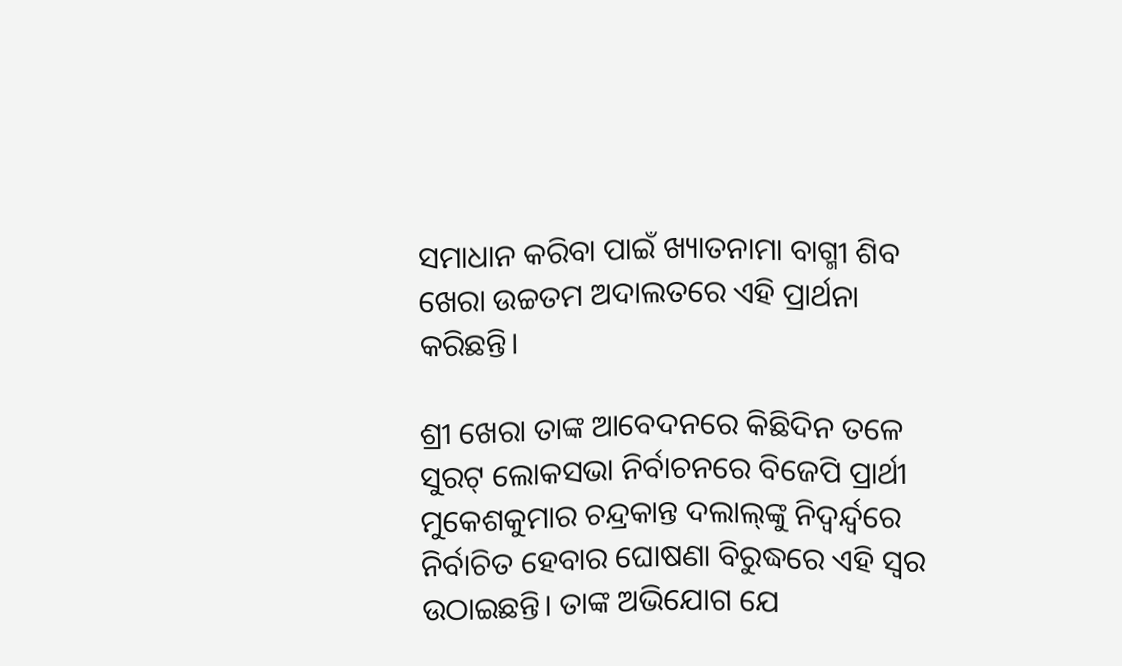ସମାଧାନ କରିବା ପାଇଁ ଖ୍ୟାତନାମା ବାଗ୍ମୀ ଶିବ ଖେରା ଉଚ୍ଚତମ ଅଦାଲତରେ ଏହି ପ୍ରାର୍ଥନା କରିଛନ୍ତି।

ଶ୍ରୀ ଖେରା ତାଙ୍କ ଆବେଦନରେ କିଛିଦିନ ତଳେ ସୁରଟ୍‌‌ ଲୋକସଭା ନିର୍ବାଚନରେ ବିଜେପି ପ୍ରାର୍ଥୀ ମୁକେଶକୁମାର ଚନ୍ଦ୍ରକାନ୍ତ ଦଲାଲ୍‌‌ଙ୍କୁ ନିଦ୍ୱର୍ନ୍ଦ୍ୱରେ ନିର୍ବାଚିତ ହେବାର ଘୋଷଣା ବିରୁଦ୍ଧରେ ଏହି ସ୍ୱର ଉଠାଇଛନ୍ତି। ତାଙ୍କ ଅଭିଯୋଗ ଯେ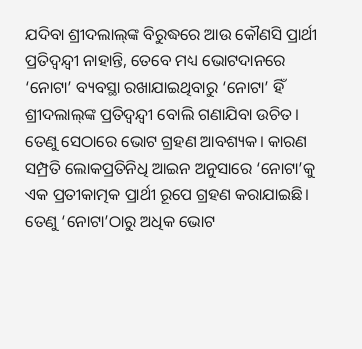ଯଦିବା ଶ୍ରୀଦଲାଲ୍‌‌ଙ୍କ ବିରୁଦ୍ଧରେ ଆଉ କୌଣସି ପ୍ରାର୍ଥୀ ପ୍ରତିଦ୍ୱନ୍ଦ୍ୱୀ ନାହାନ୍ତି, ତେବେ ମଧ୍ୟ ଭୋଟଦାନରେ ‘ନୋଟା’ ବ୍ୟବସ୍ଥା ରଖାଯାଇଥିବାରୁ ‘ନୋଟା’ ହିଁ ଶ୍ରୀଦଲାଲ୍‌‌ଙ୍କ ପ୍ରତିଦ୍ୱନ୍ଦ୍ୱୀ ବୋଲି ଗଣାଯିବା ଉଚିତ। ତେଣୁ ସେଠାରେ ଭୋଟ ଗ୍ରହଣ ଆବଶ୍ୟକ। କାରଣ ସମ୍ପ୍ରତି ଲୋକପ୍ରତିନିଧି ଆଇନ ଅନୁସାରେ ‘ନୋଟା’କୁ ଏକ ପ୍ରତୀକାତ୍ମକ ପ୍ରାର୍ଥୀ ରୂପେ ଗ୍ରହଣ କରାଯାଇଛି। ତେଣୁ ‘ନୋଟା’ଠାରୁ ଅଧିକ ଭୋଟ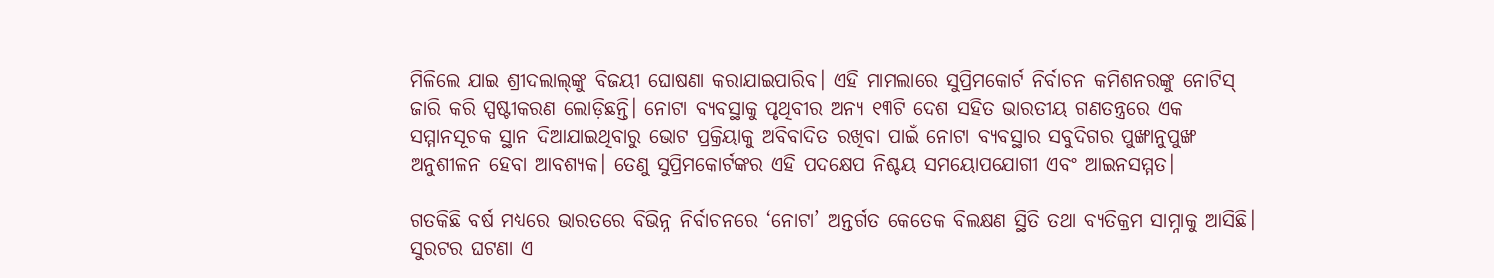ମିଳିଲେ ଯାଇ ଶ୍ରୀଦଲାଲ୍‌‌ଙ୍କୁ ବିଜୟୀ ଘୋଷଣା କରାଯାଇପାରିବ। ଏହି ମାମଲାରେ ସୁପ୍ରିମକୋର୍ଟ ନିର୍ବାଚନ କମିଶନରଙ୍କୁ ନୋଟିସ୍‌‌ ଜାରି କରି ସ୍ପଷ୍ଟୀକରଣ ଲୋଡ଼ିଛନ୍ତି। ନୋଟା ବ୍ୟବସ୍ଥାକୁ ପୃଥିବୀର ଅନ୍ୟ ୧୩ଟି ଦେଶ ସହିତ ଭାରତୀୟ ଗଣତନ୍ତ୍ରରେ ଏକ ସମ୍ମାନସୂଚକ ସ୍ଥାନ ଦିଆଯାଇଥିବାରୁ ଭୋଟ ପ୍ରକ୍ରିୟାକୁ ଅବିବାଦିତ ରଖିବା ପାଇଁ ନୋଟା ବ୍ୟବସ୍ଥାର ସବୁଦିଗର ପୁଙ୍ଖାନୁପୁଙ୍ଖ ଅନୁଶୀଳନ ହେବା ଆବଶ୍ୟକ। ତେଣୁ ସୁପ୍ରିମକୋର୍ଟଙ୍କର ଏହି ପଦକ୍ଷେପ ନିଶ୍ଚୟ ସମୟୋପଯୋଗୀ ଏବଂ ଆଇନସମ୍ମତ।

ଗତକିଛି ବର୍ଷ ମଧ୍ୟରେ ଭାରତରେ ବିଭିନ୍ନ ନିର୍ବାଚନରେ ‘ନୋଟା’ ଅନ୍ତର୍ଗତ କେତେକ ବିଲକ୍ଷଣ ସ୍ଥିତି ତଥା ବ୍ୟତିକ୍ରମ ସାମ୍ନାକୁ ଆସିଛି। ସୁରଟର ଘଟଣା ଏ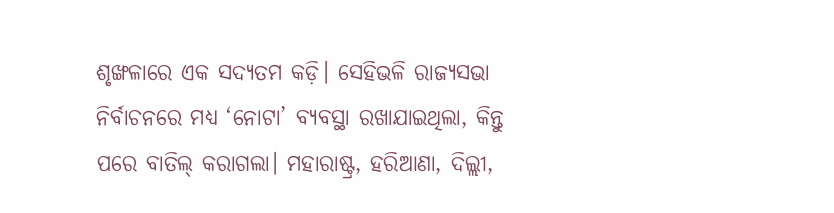ଶୃଙ୍ଖଳାରେ ଏକ ସଦ୍ୟତମ କଡ଼ି। ସେହିଭଳି ରାଜ୍ୟସଭା ନିର୍ବାଚନରେ ମଧ୍ୟ ‘ନୋଟା’ ବ୍ୟବସ୍ଥା ରଖାଯାଇଥିଲା, କିନ୍ତୁ ପରେ ବାତିଲ୍‌‌ କରାଗଲା। ମହାରାଷ୍ଟ୍ର, ହରିଆଣା, ଦିଲ୍ଲୀ,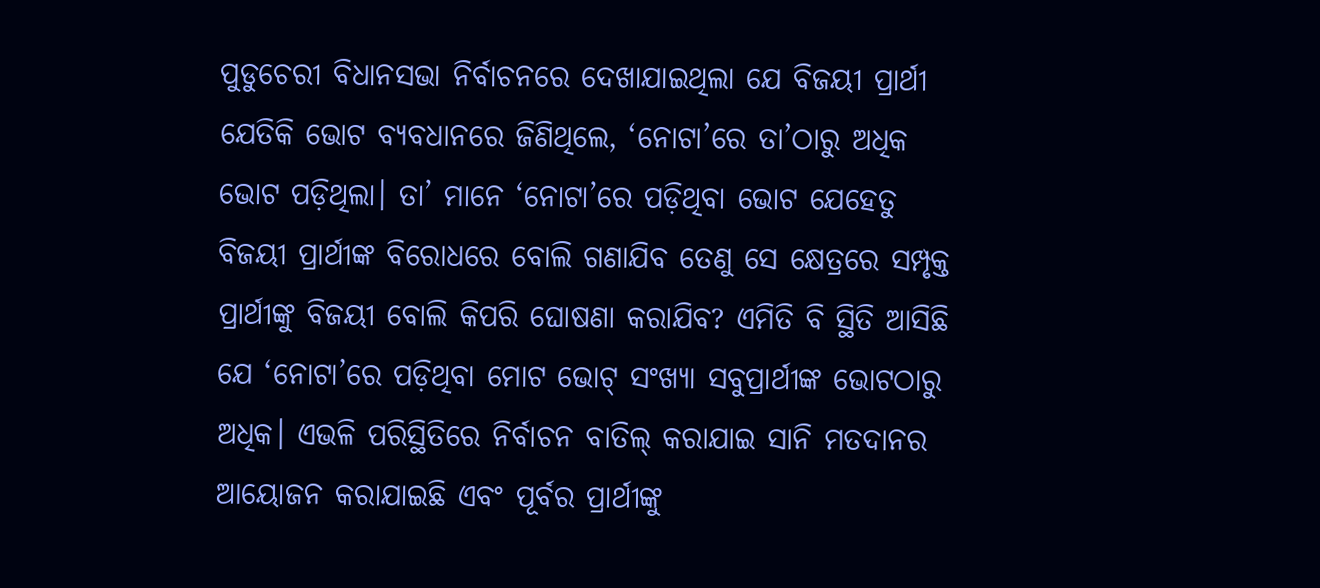ପୁଡୁଚେରୀ ବିଧାନସଭା ନିର୍ବାଚନରେ ଦେଖାଯାଇଥିଲା ଯେ ବିଜୟୀ ପ୍ରାର୍ଥୀ ଯେତିକି ଭୋଟ ବ୍ୟବଧାନରେ ଜିଣିଥିଲେ, ‘ନୋଟା’ରେ ତା’ଠାରୁ ଅଧିକ ଭୋଟ ପଡ଼ିଥିଲା। ତା’ ମାନେ ‘ନୋଟା’ରେ ପଡ଼ିଥିବା ଭୋଟ ଯେହେତୁ ବିଜୟୀ ପ୍ରାର୍ଥୀଙ୍କ ବିରୋଧରେ ବୋଲି ଗଣାଯିବ ତେଣୁ ସେ କ୍ଷେତ୍ରରେ ସମ୍ପୃକ୍ତ ପ୍ରାର୍ଥୀଙ୍କୁ ବିଜୟୀ ବୋଲି କିପରି ଘୋଷଣା କରାଯିବ? ଏମିତି ବି ସ୍ଥିତି ଆସିଛି ଯେ ‘ନୋଟା’ରେ ପଡ଼ିଥିବା ମୋଟ ଭୋଟ୍‌‌ ସଂଖ୍ୟା ସବୁପ୍ରାର୍ଥୀଙ୍କ ଭୋଟଠାରୁ ଅଧିକ। ଏଭଳି ପରିସ୍ଥିତିରେ ନିର୍ବାଚନ ବାତିଲ୍‌‌ କରାଯାଇ ସାନି ମତଦାନର ଆୟୋଜନ କରାଯାଇଛି ଏବଂ ପୂର୍ବର ପ୍ରାର୍ଥୀଙ୍କୁ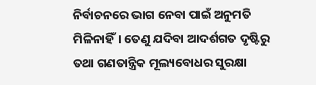ନିର୍ବାଚନରେ ଭାଗ ନେବା ପାଇଁ ଅନୁମତି ମିଳିନାହିଁ। ତେଣୁ ଯଦିବା ଆଦର୍ଶଗତ ଦୃଷ୍ଟିରୁ ତଥା ଗଣତାନ୍ତ୍ରିକ ମୂଲ୍ୟବୋଧର ସୁରକ୍ଷା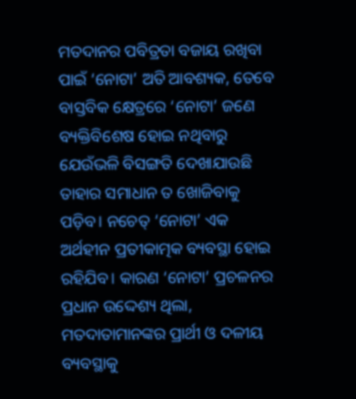ମତଦାନର ପବିତ୍ରତା ବଜାୟ ରଖିବା ପାଇଁ ‘ନୋଟା’ ଅତି ଆବଶ୍ୟକ, ତେବେ ବାସ୍ତବିକ କ୍ଷେତ୍ରରେ ‘ନୋଟା’ ଜଣେ ବ୍ୟକ୍ତିବିଶେଷ ହୋଇ ନଥିବାରୁ ଯେଉଁଭଳି ବିସଙ୍ଗତି ଦେଖାଯାଉଛି ତାହାର ସମାଧାନ ତ ଖୋଜିବାକୁ ପଡ଼ିବ। ନଚେତ୍‌‌ ‘ନୋଟା’ ଏକ ଅର୍ଥହୀନ ପ୍ରତୀକାତ୍ମକ ବ୍ୟବସ୍ଥା ହୋଇ ରହିଯିବ। କାରଣ ‘ନୋଟା’ ପ୍ରଚଳନର ପ୍ରଧାନ ଉଦ୍ଦେଶ୍ୟ ଥିଲା, ମତଦାତାମାନଙ୍କର ପ୍ରାର୍ଥୀ ଓ ଦଳୀୟ ବ୍ୟବସ୍ଥାକୁ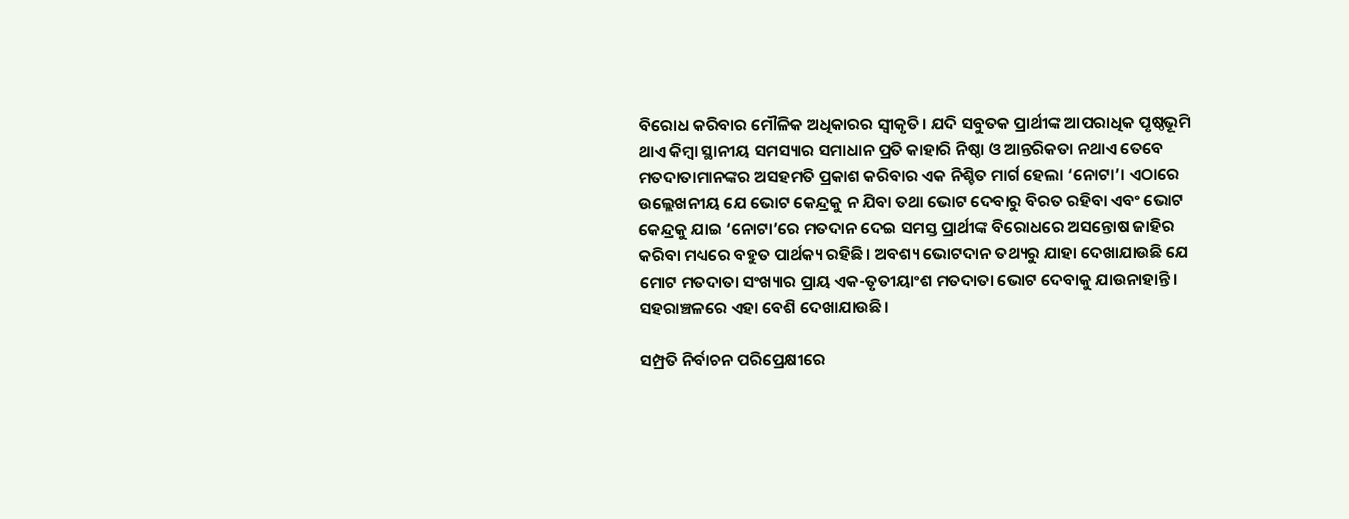ବିରୋଧ କରିବାର ମୌଳିକ ଅଧିକାରର ସ୍ୱୀକୃତି। ଯଦି ସବୁତକ ପ୍ରାର୍ଥୀଙ୍କ ଆପରାଧିକ ପୃଷ୍ଠଭୂମି ଥାଏ କିମ୍ବା ସ୍ଥାନୀୟ ସମସ୍ୟାର ସମାଧାନ ପ୍ରତି କାହାରି ନିଷ୍ଠା ଓ ଆନ୍ତରିକତା ନଥାଏ ତେବେ ମତଦାତାମାନଙ୍କର ଅସହମତି ପ୍ରକାଶ କରିବାର ଏକ ନିଶ୍ଚିତ ମାର୍ଗ ହେଲା ‘ନୋଟା’। ଏଠାରେ ଉଲ୍ଲେଖନୀୟ ଯେ ଭୋଟ କେନ୍ଦ୍ରକୁ ନ ଯିବା ତଥା ଭୋଟ ଦେବାରୁ ବିରତ ରହିବା ଏବଂ ଭୋଟ କେନ୍ଦ୍ରକୁ ଯାଇ ‘ନୋଟା’ରେ ମତଦାନ ଦେଇ ସମସ୍ତ ପ୍ରାର୍ଥୀଙ୍କ ବିରୋଧରେ ଅସନ୍ତୋଷ ଜାହିର କରିବା ମଧ୍ୟରେ ବହୁତ ପାର୍ଥକ୍ୟ ରହିଛି। ଅବଶ୍ୟ ଭୋଟଦାନ ତଥ୍ୟରୁ ଯାହା ଦେଖାଯାଉଛି ଯେ ମୋଟ ମତଦାତା ସଂଖ୍ୟାର ପ୍ରାୟ ଏକ-ତୃତୀୟାଂଶ ମତଦାତା ଭୋଟ ଦେବାକୁ ଯାଉନାହାନ୍ତି। ସହରାଞ୍ଚଳରେ ଏହା ବେଶି ଦେଖାଯାଉଛି।

ସମ୍ପ୍ରତି ନିର୍ବାଚନ ପରିପ୍ରେକ୍ଷୀରେ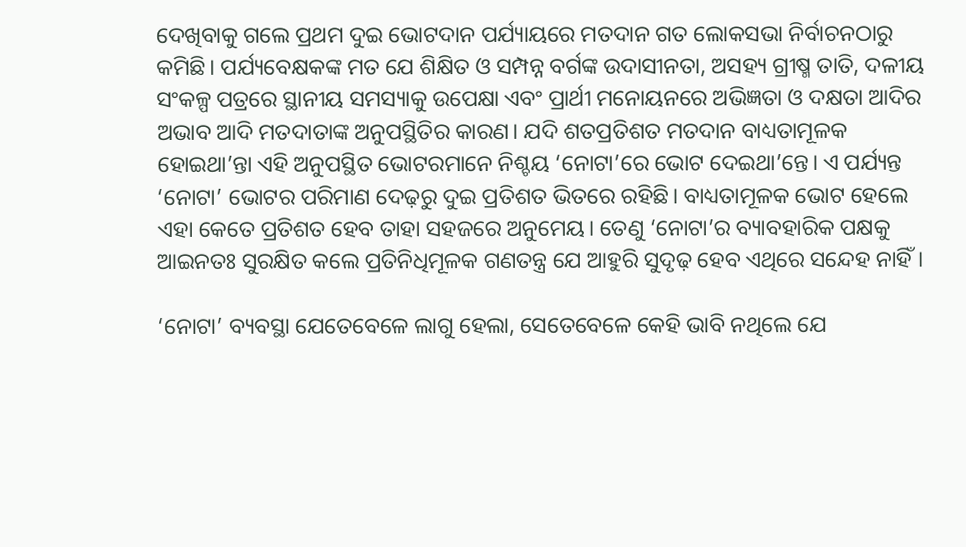ଦେଖିବାକୁ ଗଲେ ପ୍ରଥମ ଦୁଇ ଭୋଟଦାନ ପର୍ଯ୍ୟାୟରେ ମତଦାନ ଗତ ଲୋକସଭା ନିର୍ବାଚନଠାରୁ କମିଛି। ପର୍ଯ୍ୟବେକ୍ଷକଙ୍କ ମତ ଯେ ଶିକ୍ଷିତ ଓ ସମ୍ପନ୍ନ ବର୍ଗଙ୍କ ଉଦାସୀନତା, ଅସହ୍ୟ ଗ୍ରୀଷ୍ମ ତାତି, ଦଳୀୟ ସଂକଳ୍ପ ପତ୍ରରେ ସ୍ଥାନୀୟ ସମସ୍ୟାକୁ ଉପେକ୍ଷା ଏବଂ ପ୍ରାର୍ଥୀ ମନୋୟନରେ ଅଭିଜ୍ଞତା ଓ ଦକ୍ଷତା ଆଦିର ଅଭାବ ଆଦି ମତଦାତାଙ୍କ ଅନୁପସ୍ଥିତିର କାରଣ। ଯଦି ଶତପ୍ରତିଶତ ମତଦାନ ବାଧ୍ୟତାମୂଳକ ହୋଇଥା’ନ୍ତା ଏହି ଅନୁପସ୍ଥିତ ଭୋଟରମାନେ ନିଶ୍ଚୟ ‘ନୋଟା’ରେ ଭୋଟ ଦେଇଥା’ନ୍ତେ। ଏ ପର୍ଯ୍ୟନ୍ତ ‘ନୋଟା’ ଭୋଟର ପରିମାଣ ଦେଢ଼ରୁ ଦୁଇ ପ୍ରତିଶତ ଭିତରେ ରହିଛି। ବାଧ୍ୟତାମୂଳକ ଭୋଟ ହେଲେ ଏହା କେତେ ପ୍ରତିଶତ ହେବ ତାହା ସହଜରେ ଅନୁମେୟ। ତେଣୁ ‘ନୋଟା’ର ବ୍ୟାବହାରିକ ପକ୍ଷକୁ ଆଇନତଃ ସୁରକ୍ଷିତ କଲେ ପ୍ରତିନିଧିମୂଳକ ଗଣତନ୍ତ୍ର ଯେ ଆହୁରି ସୁଦୃଢ଼ ହେବ ଏଥିରେ ସନ୍ଦେହ ନାହିଁ।

‘ନୋଟା’ ବ୍ୟବସ୍ଥା ଯେତେବେଳେ ଲାଗୁ ହେଲା, ସେତେବେଳେ କେହି ଭାବି ନଥିଲେ ଯେ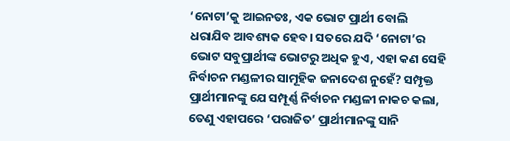‘ନୋଟା’କୁ ଆଇନତଃ, ଏକ ଭୋଟ ପ୍ରାର୍ଥୀ ବୋଲି ଧରାଯିବ ଆବଶ୍ୟକ ହେବ। ସତରେ ଯଦି ‘ନୋଟା’ର ଭୋଟ ସବୁପ୍ରାର୍ଥୀଙ୍କ ଭୋଟରୁ ଅଧିକ ହୁଏ, ଏହା କଣ ସେହି ନିର୍ବାଚନ ମଣ୍ଡଳୀର ସାମୂହିକ ଜନାଦେଶ ନୁହେଁ? ସମ୍ପୃକ୍ତ ପ୍ରାର୍ଥୀମାନଙ୍କୁ ଯେ ସମ୍ପୂର୍ଣ୍ଣ ନିର୍ବାଚନ ମଣ୍ଡଳୀ ନାକଚ କଲା, ତେଣୁ ଏହାପରେ ‘ପରାଜିତ’ ପ୍ରାର୍ଥୀମାନଙ୍କୁ ସାନି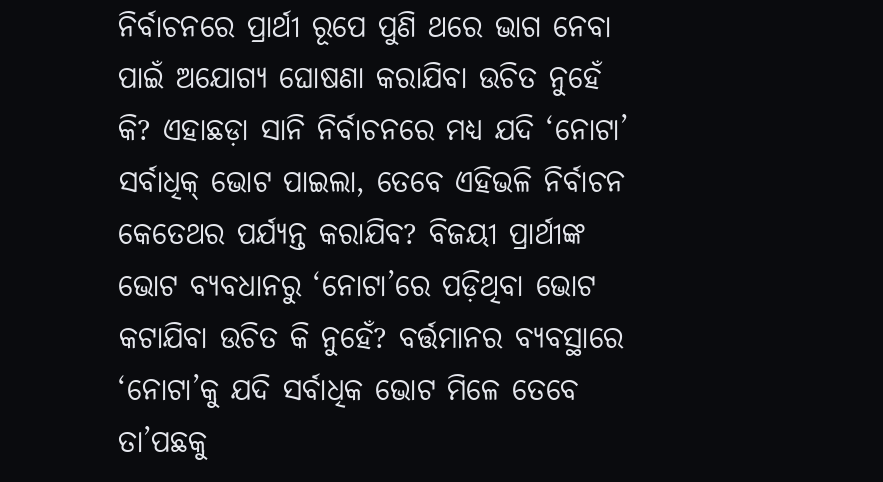ନିର୍ବାଚନରେ ପ୍ରାର୍ଥୀ ରୂପେ ପୁଣି ଥରେ ଭାଗ ନେବା ପାଇଁ ଅଯୋଗ୍ୟ ଘୋଷଣା କରାଯିବା ଉଚିତ ନୁହେଁ କି? ଏହାଛଡ଼ା ସାନି ନିର୍ବାଚନରେ ମଧ୍ୟ ଯଦି ‘ନୋଟା’ ସର୍ବାଧିକ୍‌‌ ଭୋଟ ପାଇଲା, ତେବେ ଏହିଭଳି ନିର୍ବାଚନ କେତେଥର ପର୍ଯ୍ୟନ୍ତ କରାଯିବ? ବିଜୟୀ ପ୍ରାର୍ଥୀଙ୍କ ଭୋଟ ବ୍ୟବଧାନରୁ ‘ନୋଟା’ରେ ପଡ଼ିଥିବା ଭୋଟ କଟାଯିବା ଉଚିତ କି ନୁହେଁ? ବର୍ତ୍ତମାନର ବ୍ୟବସ୍ଥାରେ ‘ନୋଟା’କୁ ଯଦି ସର୍ବାଧିକ ଭୋଟ ମିଳେ ତେବେ ତା’ପଛକୁ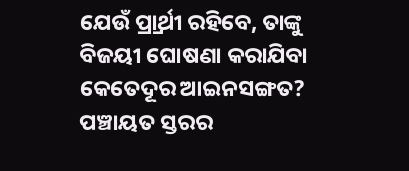ଯେଉଁ ପ୍ର୍ରାର୍ଥୀ ରହିବେ, ତାଙ୍କୁ ବିଜୟୀ ଘୋଷଣା କରାଯିବା କେତେଦୂର ଆଇନସଙ୍ଗତ? ପଞ୍ଚାୟତ ସ୍ତରର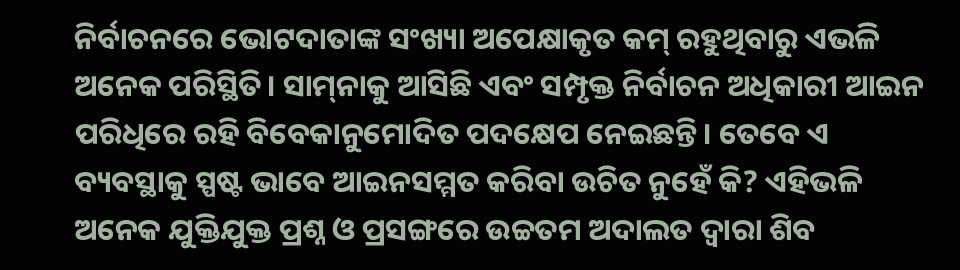ନିର୍ବାଚନରେ ଭୋଟଦାତାଙ୍କ ସଂଖ୍ୟା ଅପେକ୍ଷାକୃତ କମ୍‌‌ ରହୁଥିବାରୁ ଏଭଳି ଅନେକ ପରିସ୍ଥିତି। ସାମ୍‌‌ନାକୁ ଆସିଛି ଏବଂ ସମ୍ପୃକ୍ତ ନିର୍ବାଚନ ଅଧିକାରୀ ଆଇନ ପରିଧିରେ ରହି ବିବେକାନୁମୋଦିତ ପଦକ୍ଷେପ ନେଇଛନ୍ତି। ତେବେ ଏ ବ୍ୟବସ୍ଥାକୁ ସ୍ପଷ୍ଟ ଭାବେ ଆଇନସମ୍ମତ କରିବା ଉଚିତ ନୁହେଁ କି? ଏହିଭଳି ଅନେକ ଯୁକ୍ତିଯୁକ୍ତ ପ୍ରଶ୍ନ ଓ ପ୍ରସଙ୍ଗରେ ଉଚ୍ଚତମ ଅଦାଲତ ଦ୍ୱାରା ଶିବ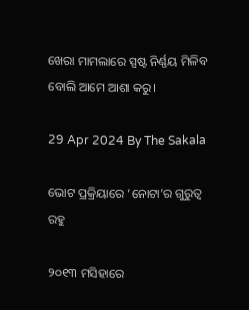ଖେରା ମାମଲାରେ ସ୍ପଷ୍ଟ ନିର୍ଣ୍ଣୟ ମିଳିବ ବୋଲି ଆମେ ଆଶା କରୁ।

29 Apr 2024 By The Sakala

ଭୋଟ ପ୍ରକ୍ରିୟାରେ ‘ନୋଟା’ର ଗୁରୁତ୍ୱ ରହୁ

୨୦୧୩ ମସିହାରେ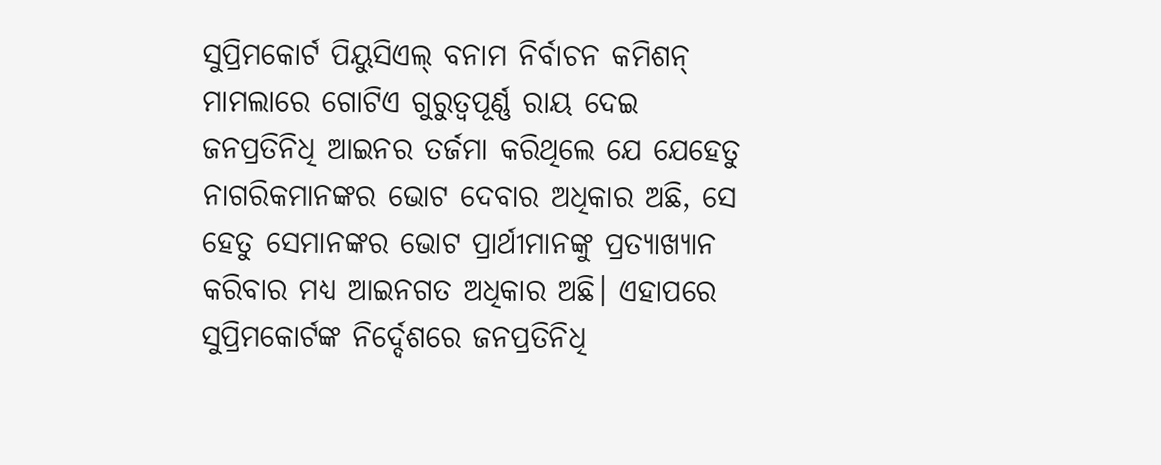ସୁପ୍ରିମକୋର୍ଟ ପିୟୁସିଏଲ୍‌‌ ବନାମ ନିର୍ବାଚନ କମିଶନ୍‌‌ ମାମଲାରେ ଗୋଟିଏ ଗୁରୁତ୍ୱପୂର୍ଣ୍ଣ ରାୟ ଦେଇ ଜନପ୍ରତିନିଧି ଆଇନର ତର୍ଜମା କରିଥିଲେ ଯେ ଯେହେତୁ ନାଗରିକମାନଙ୍କର ଭୋଟ ଦେବାର ଅଧିକାର ଅଛି, ସେ ହେତୁ ସେମାନଙ୍କର ଭୋଟ ପ୍ରାର୍ଥୀମାନଙ୍କୁ ପ୍ରତ୍ୟାଖ୍ୟାନ କରିବାର ମଧ୍ୟ ଆଇନଗତ ଅଧିକାର ଅଛି। ଏହାପରେ ସୁପ୍ରିମକୋର୍ଟଙ୍କ ନିର୍ଦ୍ଦେଶରେ ଜନପ୍ରତିନିଧି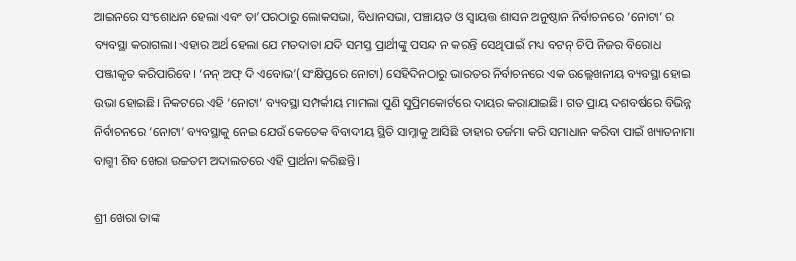ଆଇନରେ ସଂଶୋଧନ ହେଲା ଏବଂ ତା’ପରଠାରୁ ଲୋକସଭା, ବିଧାନସଭା, ପଞ୍ଚାୟତ ଓ ସ୍ୱାୟତ୍ତ ଶାସନ ଅନୁଷ୍ଠାନ ନିର୍ବାଚନରେ ‘ନୋଟା’ ର ବ୍ୟବସ୍ଥା କରାଗଲା। ଏହାର ଅର୍ଥ ହେଲା ଯେ ମତଦାତା ଯଦି ସମସ୍ତ ପ୍ରାର୍ଥୀଙ୍କୁ ପସନ୍ଦ ନ କରନ୍ତି ସେଥିପାଇଁ ମଧ୍ୟ ବଟନ୍‌‌ ଚିପି ନିଜର ବିରୋଧ ପଞ୍ଜୀକୃତ କରିପାରିବେ। ‘ନନ୍‌‌ ଅଫ୍‌‌ ଦି ଏବୋଭ’(ସଂକ୍ଷିପ୍ତରେ ନୋଟା) ସେହିଦିନଠାରୁ ଭାରତର ନିର୍ବାଚନରେ ଏକ ଉଲ୍ଲେଖନୀୟ ବ୍ୟବସ୍ଥା ହୋଇ ଉଭା ହୋଇଛି। ନିକଟରେ ଏହି ‘ନୋଟା’ ବ୍ୟବସ୍ଥା ସମ୍ପର୍କୀୟ ମାମଲା ପୁଣି ସୁପ୍ରିମକୋର୍ଟରେ ଦାୟର କରାଯାଇଛି। ଗତ ପ୍ରାୟ ଦଶବର୍ଷରେ ବିଭିନ୍ନ ନିର୍ବାଚନରେ ‘ନୋଟା’ ବ୍ୟବସ୍ଥାକୁ ନେଇ ଯେଉଁ କେତେକ ବିବାଦୀୟ ସ୍ଥିତି ସାମ୍ନାକୁ ଆସିଛି ତାହାର ତର୍ଜମା କରି ସମାଧାନ କରିବା ପାଇଁ ଖ୍ୟାତନାମା ବାଗ୍ମୀ ଶିବ ଖେରା ଉଚ୍ଚତମ ଅଦାଲତରେ ଏହି ପ୍ରାର୍ଥନା କରିଛନ୍ତି।

ଶ୍ରୀ ଖେରା ତାଙ୍କ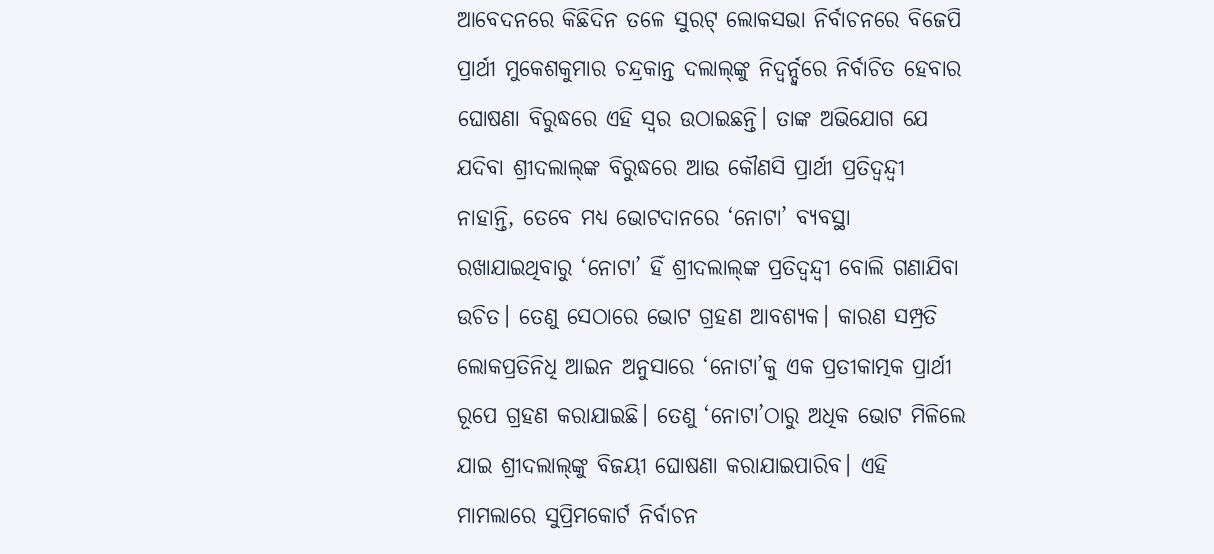ଆବେଦନରେ କିଛିଦିନ ତଳେ ସୁରଟ୍‌‌ ଲୋକସଭା ନିର୍ବାଚନରେ ବିଜେପି ପ୍ରାର୍ଥୀ ମୁକେଶକୁମାର ଚନ୍ଦ୍ରକାନ୍ତ ଦଲାଲ୍‌‌ଙ୍କୁ ନିଦ୍ୱର୍ନ୍ଦ୍ୱରେ ନିର୍ବାଚିତ ହେବାର ଘୋଷଣା ବିରୁଦ୍ଧରେ ଏହି ସ୍ୱର ଉଠାଇଛନ୍ତି। ତାଙ୍କ ଅଭିଯୋଗ ଯେ ଯଦିବା ଶ୍ରୀଦଲାଲ୍‌‌ଙ୍କ ବିରୁଦ୍ଧରେ ଆଉ କୌଣସି ପ୍ରାର୍ଥୀ ପ୍ରତିଦ୍ୱନ୍ଦ୍ୱୀ ନାହାନ୍ତି, ତେବେ ମଧ୍ୟ ଭୋଟଦାନରେ ‘ନୋଟା’ ବ୍ୟବସ୍ଥା ରଖାଯାଇଥିବାରୁ ‘ନୋଟା’ ହିଁ ଶ୍ରୀଦଲାଲ୍‌‌ଙ୍କ ପ୍ରତିଦ୍ୱନ୍ଦ୍ୱୀ ବୋଲି ଗଣାଯିବା ଉଚିତ। ତେଣୁ ସେଠାରେ ଭୋଟ ଗ୍ରହଣ ଆବଶ୍ୟକ। କାରଣ ସମ୍ପ୍ରତି ଲୋକପ୍ରତିନିଧି ଆଇନ ଅନୁସାରେ ‘ନୋଟା’କୁ ଏକ ପ୍ରତୀକାତ୍ମକ ପ୍ରାର୍ଥୀ ରୂପେ ଗ୍ରହଣ କରାଯାଇଛି। ତେଣୁ ‘ନୋଟା’ଠାରୁ ଅଧିକ ଭୋଟ ମିଳିଲେ ଯାଇ ଶ୍ରୀଦଲାଲ୍‌‌ଙ୍କୁ ବିଜୟୀ ଘୋଷଣା କରାଯାଇପାରିବ। ଏହି ମାମଲାରେ ସୁପ୍ରିମକୋର୍ଟ ନିର୍ବାଚନ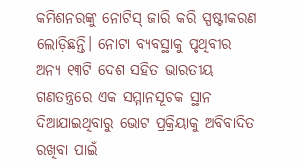କମିଶନରଙ୍କୁ ନୋଟିସ୍‌‌ ଜାରି କରି ସ୍ପଷ୍ଟୀକରଣ ଲୋଡ଼ିଛନ୍ତି। ନୋଟା ବ୍ୟବସ୍ଥାକୁ ପୃଥିବୀର ଅନ୍ୟ ୧୩ଟି ଦେଶ ସହିତ ଭାରତୀୟ ଗଣତନ୍ତ୍ରରେ ଏକ ସମ୍ମାନସୂଚକ ସ୍ଥାନ ଦିଆଯାଇଥିବାରୁ ଭୋଟ ପ୍ରକ୍ରିୟାକୁ ଅବିବାଦିତ ରଖିବା ପାଇଁ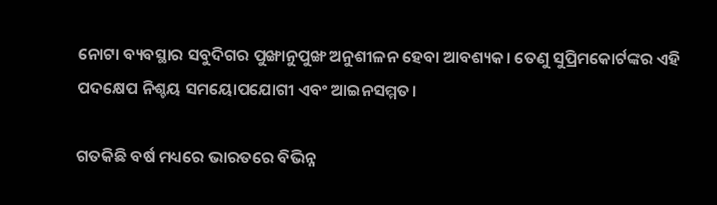ନୋଟା ବ୍ୟବସ୍ଥାର ସବୁଦିଗର ପୁଙ୍ଖାନୁପୁଙ୍ଖ ଅନୁଶୀଳନ ହେବା ଆବଶ୍ୟକ। ତେଣୁ ସୁପ୍ରିମକୋର୍ଟଙ୍କର ଏହି ପଦକ୍ଷେପ ନିଶ୍ଚୟ ସମୟୋପଯୋଗୀ ଏବଂ ଆଇନସମ୍ମତ।

ଗତକିଛି ବର୍ଷ ମଧ୍ୟରେ ଭାରତରେ ବିଭିନ୍ନ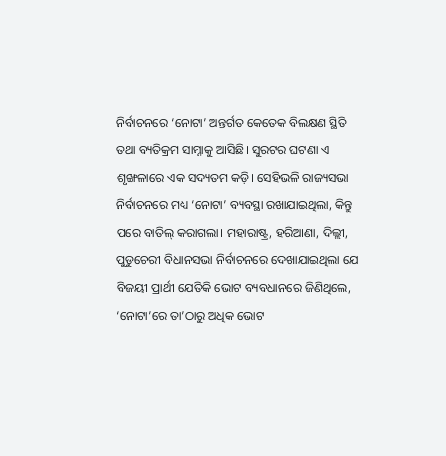ନିର୍ବାଚନରେ ‘ନୋଟା’ ଅନ୍ତର୍ଗତ କେତେକ ବିଲକ୍ଷଣ ସ୍ଥିତି ତଥା ବ୍ୟତିକ୍ରମ ସାମ୍ନାକୁ ଆସିଛି। ସୁରଟର ଘଟଣା ଏ ଶୃଙ୍ଖଳାରେ ଏକ ସଦ୍ୟତମ କଡ଼ି। ସେହିଭଳି ରାଜ୍ୟସଭା ନିର୍ବାଚନରେ ମଧ୍ୟ ‘ନୋଟା’ ବ୍ୟବସ୍ଥା ରଖାଯାଇଥିଲା, କିନ୍ତୁ ପରେ ବାତିଲ୍‌‌ କରାଗଲା। ମହାରାଷ୍ଟ୍ର, ହରିଆଣା, ଦିଲ୍ଲୀ, ପୁଡୁଚେରୀ ବିଧାନସଭା ନିର୍ବାଚନରେ ଦେଖାଯାଇଥିଲା ଯେ ବିଜୟୀ ପ୍ରାର୍ଥୀ ଯେତିକି ଭୋଟ ବ୍ୟବଧାନରେ ଜିଣିଥିଲେ, ‘ନୋଟା’ରେ ତା’ଠାରୁ ଅଧିକ ଭୋଟ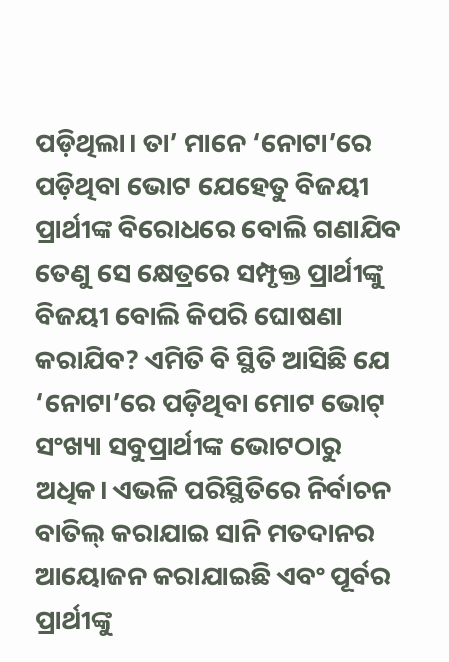ପଡ଼ିଥିଲା। ତା’ ମାନେ ‘ନୋଟା’ରେ ପଡ଼ିଥିବା ଭୋଟ ଯେହେତୁ ବିଜୟୀ ପ୍ରାର୍ଥୀଙ୍କ ବିରୋଧରେ ବୋଲି ଗଣାଯିବ ତେଣୁ ସେ କ୍ଷେତ୍ରରେ ସମ୍ପୃକ୍ତ ପ୍ରାର୍ଥୀଙ୍କୁ ବିଜୟୀ ବୋଲି କିପରି ଘୋଷଣା କରାଯିବ? ଏମିତି ବି ସ୍ଥିତି ଆସିଛି ଯେ ‘ନୋଟା’ରେ ପଡ଼ିଥିବା ମୋଟ ଭୋଟ୍‌‌ ସଂଖ୍ୟା ସବୁପ୍ରାର୍ଥୀଙ୍କ ଭୋଟଠାରୁ ଅଧିକ। ଏଭଳି ପରିସ୍ଥିତିରେ ନିର୍ବାଚନ ବାତିଲ୍‌‌ କରାଯାଇ ସାନି ମତଦାନର ଆୟୋଜନ କରାଯାଇଛି ଏବଂ ପୂର୍ବର ପ୍ରାର୍ଥୀଙ୍କୁ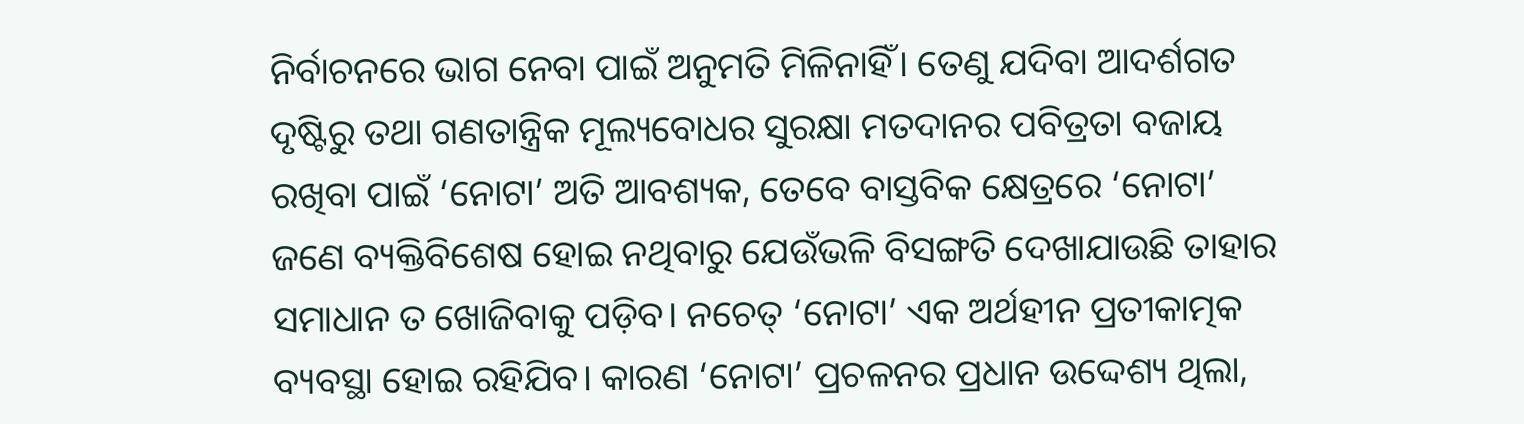ନିର୍ବାଚନରେ ଭାଗ ନେବା ପାଇଁ ଅନୁମତି ମିଳିନାହିଁ। ତେଣୁ ଯଦିବା ଆଦର୍ଶଗତ ଦୃଷ୍ଟିରୁ ତଥା ଗଣତାନ୍ତ୍ରିକ ମୂଲ୍ୟବୋଧର ସୁରକ୍ଷା ମତଦାନର ପବିତ୍ରତା ବଜାୟ ରଖିବା ପାଇଁ ‘ନୋଟା’ ଅତି ଆବଶ୍ୟକ, ତେବେ ବାସ୍ତବିକ କ୍ଷେତ୍ରରେ ‘ନୋଟା’ ଜଣେ ବ୍ୟକ୍ତିବିଶେଷ ହୋଇ ନଥିବାରୁ ଯେଉଁଭଳି ବିସଙ୍ଗତି ଦେଖାଯାଉଛି ତାହାର ସମାଧାନ ତ ଖୋଜିବାକୁ ପଡ଼ିବ। ନଚେତ୍‌‌ ‘ନୋଟା’ ଏକ ଅର୍ଥହୀନ ପ୍ରତୀକାତ୍ମକ ବ୍ୟବସ୍ଥା ହୋଇ ରହିଯିବ। କାରଣ ‘ନୋଟା’ ପ୍ରଚଳନର ପ୍ରଧାନ ଉଦ୍ଦେଶ୍ୟ ଥିଲା,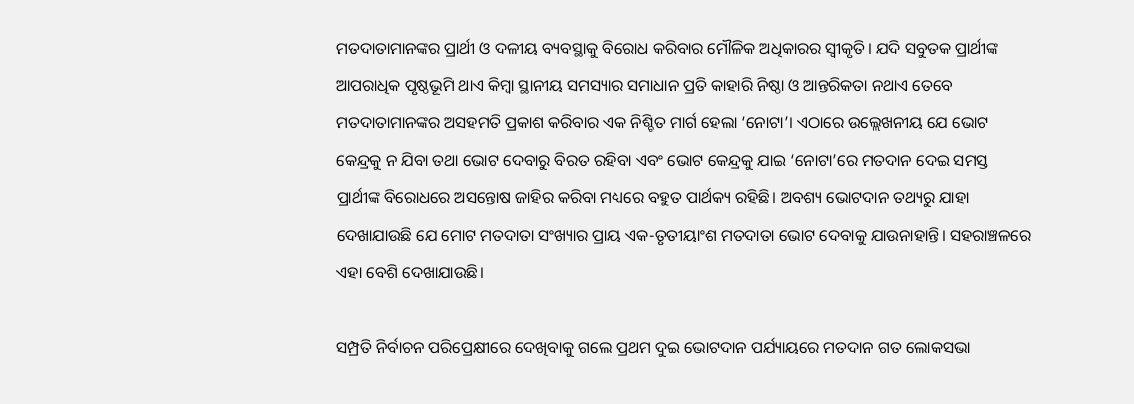ମତଦାତାମାନଙ୍କର ପ୍ରାର୍ଥୀ ଓ ଦଳୀୟ ବ୍ୟବସ୍ଥାକୁ ବିରୋଧ କରିବାର ମୌଳିକ ଅଧିକାରର ସ୍ୱୀକୃତି। ଯଦି ସବୁତକ ପ୍ରାର୍ଥୀଙ୍କ ଆପରାଧିକ ପୃଷ୍ଠଭୂମି ଥାଏ କିମ୍ବା ସ୍ଥାନୀୟ ସମସ୍ୟାର ସମାଧାନ ପ୍ରତି କାହାରି ନିଷ୍ଠା ଓ ଆନ୍ତରିକତା ନଥାଏ ତେବେ ମତଦାତାମାନଙ୍କର ଅସହମତି ପ୍ରକାଶ କରିବାର ଏକ ନିଶ୍ଚିତ ମାର୍ଗ ହେଲା ‘ନୋଟା’। ଏଠାରେ ଉଲ୍ଲେଖନୀୟ ଯେ ଭୋଟ କେନ୍ଦ୍ରକୁ ନ ଯିବା ତଥା ଭୋଟ ଦେବାରୁ ବିରତ ରହିବା ଏବଂ ଭୋଟ କେନ୍ଦ୍ରକୁ ଯାଇ ‘ନୋଟା’ରେ ମତଦାନ ଦେଇ ସମସ୍ତ ପ୍ରାର୍ଥୀଙ୍କ ବିରୋଧରେ ଅସନ୍ତୋଷ ଜାହିର କରିବା ମଧ୍ୟରେ ବହୁତ ପାର୍ଥକ୍ୟ ରହିଛି। ଅବଶ୍ୟ ଭୋଟଦାନ ତଥ୍ୟରୁ ଯାହା ଦେଖାଯାଉଛି ଯେ ମୋଟ ମତଦାତା ସଂଖ୍ୟାର ପ୍ରାୟ ଏକ-ତୃତୀୟାଂଶ ମତଦାତା ଭୋଟ ଦେବାକୁ ଯାଉନାହାନ୍ତି। ସହରାଞ୍ଚଳରେ ଏହା ବେଶି ଦେଖାଯାଉଛି।

ସମ୍ପ୍ରତି ନିର୍ବାଚନ ପରିପ୍ରେକ୍ଷୀରେ ଦେଖିବାକୁ ଗଲେ ପ୍ରଥମ ଦୁଇ ଭୋଟଦାନ ପର୍ଯ୍ୟାୟରେ ମତଦାନ ଗତ ଲୋକସଭା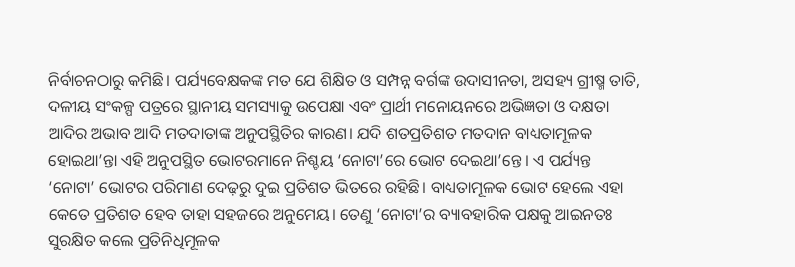ନିର୍ବାଚନଠାରୁ କମିଛି। ପର୍ଯ୍ୟବେକ୍ଷକଙ୍କ ମତ ଯେ ଶିକ୍ଷିତ ଓ ସମ୍ପନ୍ନ ବର୍ଗଙ୍କ ଉଦାସୀନତା, ଅସହ୍ୟ ଗ୍ରୀଷ୍ମ ତାତି, ଦଳୀୟ ସଂକଳ୍ପ ପତ୍ରରେ ସ୍ଥାନୀୟ ସମସ୍ୟାକୁ ଉପେକ୍ଷା ଏବଂ ପ୍ରାର୍ଥୀ ମନୋୟନରେ ଅଭିଜ୍ଞତା ଓ ଦକ୍ଷତା ଆଦିର ଅଭାବ ଆଦି ମତଦାତାଙ୍କ ଅନୁପସ୍ଥିତିର କାରଣ। ଯଦି ଶତପ୍ରତିଶତ ମତଦାନ ବାଧ୍ୟତାମୂଳକ ହୋଇଥା’ନ୍ତା ଏହି ଅନୁପସ୍ଥିତ ଭୋଟରମାନେ ନିଶ୍ଚୟ ‘ନୋଟା’ରେ ଭୋଟ ଦେଇଥା’ନ୍ତେ। ଏ ପର୍ଯ୍ୟନ୍ତ ‘ନୋଟା’ ଭୋଟର ପରିମାଣ ଦେଢ଼ରୁ ଦୁଇ ପ୍ରତିଶତ ଭିତରେ ରହିଛି। ବାଧ୍ୟତାମୂଳକ ଭୋଟ ହେଲେ ଏହା କେତେ ପ୍ରତିଶତ ହେବ ତାହା ସହଜରେ ଅନୁମେୟ। ତେଣୁ ‘ନୋଟା’ର ବ୍ୟାବହାରିକ ପକ୍ଷକୁ ଆଇନତଃ ସୁରକ୍ଷିତ କଲେ ପ୍ରତିନିଧିମୂଳକ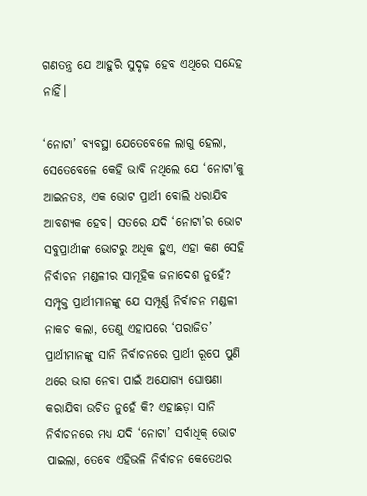ଗଣତନ୍ତ୍ର ଯେ ଆହୁରି ସୁଦୃଢ଼ ହେବ ଏଥିରେ ସନ୍ଦେହ ନାହିଁ।

‘ନୋଟା’ ବ୍ୟବସ୍ଥା ଯେତେବେଳେ ଲାଗୁ ହେଲା, ସେତେବେଳେ କେହି ଭାବି ନଥିଲେ ଯେ ‘ନୋଟା’କୁ ଆଇନତଃ, ଏକ ଭୋଟ ପ୍ରାର୍ଥୀ ବୋଲି ଧରାଯିବ ଆବଶ୍ୟକ ହେବ। ସତରେ ଯଦି ‘ନୋଟା’ର ଭୋଟ ସବୁପ୍ରାର୍ଥୀଙ୍କ ଭୋଟରୁ ଅଧିକ ହୁଏ, ଏହା କଣ ସେହି ନିର୍ବାଚନ ମଣ୍ଡଳୀର ସାମୂହିକ ଜନାଦେଶ ନୁହେଁ? ସମ୍ପୃକ୍ତ ପ୍ରାର୍ଥୀମାନଙ୍କୁ ଯେ ସମ୍ପୂର୍ଣ୍ଣ ନିର୍ବାଚନ ମଣ୍ଡଳୀ ନାକଚ କଲା, ତେଣୁ ଏହାପରେ ‘ପରାଜିତ’ ପ୍ରାର୍ଥୀମାନଙ୍କୁ ସାନି ନିର୍ବାଚନରେ ପ୍ରାର୍ଥୀ ରୂପେ ପୁଣି ଥରେ ଭାଗ ନେବା ପାଇଁ ଅଯୋଗ୍ୟ ଘୋଷଣା କରାଯିବା ଉଚିତ ନୁହେଁ କି? ଏହାଛଡ଼ା ସାନି ନିର୍ବାଚନରେ ମଧ୍ୟ ଯଦି ‘ନୋଟା’ ସର୍ବାଧିକ୍‌‌ ଭୋଟ ପାଇଲା, ତେବେ ଏହିଭଳି ନିର୍ବାଚନ କେତେଥର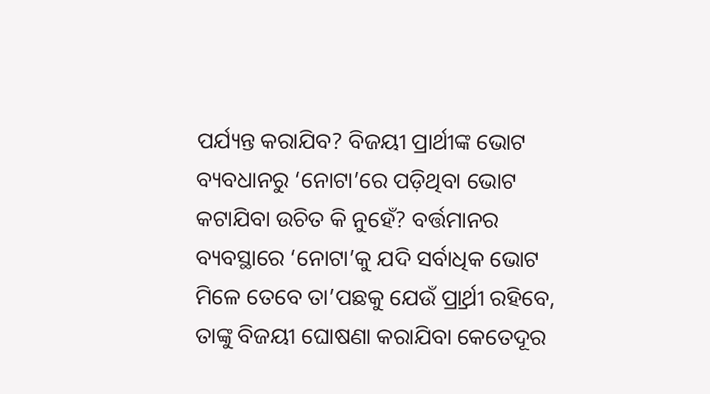ପର୍ଯ୍ୟନ୍ତ କରାଯିବ? ବିଜୟୀ ପ୍ରାର୍ଥୀଙ୍କ ଭୋଟ ବ୍ୟବଧାନରୁ ‘ନୋଟା’ରେ ପଡ଼ିଥିବା ଭୋଟ କଟାଯିବା ଉଚିତ କି ନୁହେଁ? ବର୍ତ୍ତମାନର ବ୍ୟବସ୍ଥାରେ ‘ନୋଟା’କୁ ଯଦି ସର୍ବାଧିକ ଭୋଟ ମିଳେ ତେବେ ତା’ପଛକୁ ଯେଉଁ ପ୍ର୍ରାର୍ଥୀ ରହିବେ, ତାଙ୍କୁ ବିଜୟୀ ଘୋଷଣା କରାଯିବା କେତେଦୂର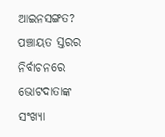ଆଇନସଙ୍ଗତ? ପଞ୍ଚାୟତ ସ୍ତରର ନିର୍ବାଚନରେ ଭୋଟଦାତାଙ୍କ ସଂଖ୍ୟା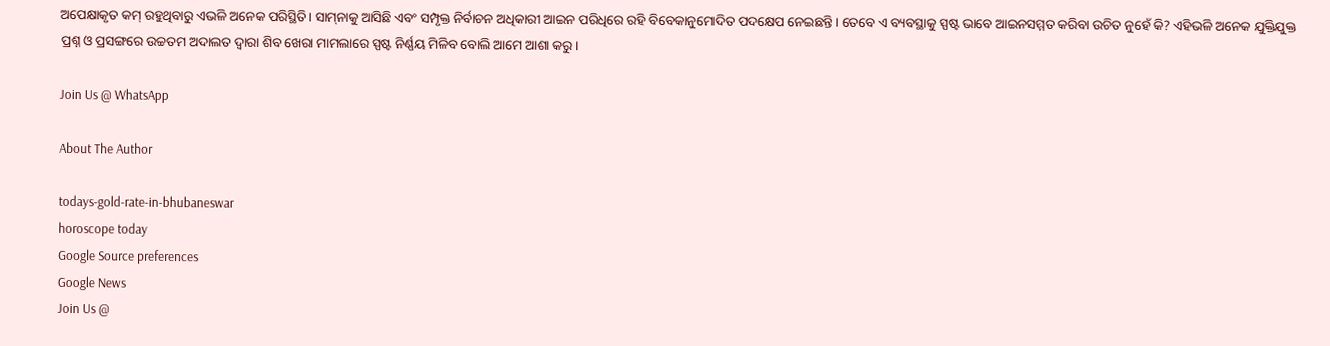ଅପେକ୍ଷାକୃତ କମ୍‌‌ ରହୁଥିବାରୁ ଏଭଳି ଅନେକ ପରିସ୍ଥିତି। ସାମ୍‌‌ନାକୁ ଆସିଛି ଏବଂ ସମ୍ପୃକ୍ତ ନିର୍ବାଚନ ଅଧିକାରୀ ଆଇନ ପରିଧିରେ ରହି ବିବେକାନୁମୋଦିତ ପଦକ୍ଷେପ ନେଇଛନ୍ତି। ତେବେ ଏ ବ୍ୟବସ୍ଥାକୁ ସ୍ପଷ୍ଟ ଭାବେ ଆଇନସମ୍ମତ କରିବା ଉଚିତ ନୁହେଁ କି? ଏହିଭଳି ଅନେକ ଯୁକ୍ତିଯୁକ୍ତ ପ୍ରଶ୍ନ ଓ ପ୍ରସଙ୍ଗରେ ଉଚ୍ଚତମ ଅଦାଲତ ଦ୍ୱାରା ଶିବ ଖେରା ମାମଲାରେ ସ୍ପଷ୍ଟ ନିର୍ଣ୍ଣୟ ମିଳିବ ବୋଲି ଆମେ ଆଶା କରୁ।

Join Us @ WhatsApp

About The Author

todays-gold-rate-in-bhubaneswar
horoscope today
Google Source preferences
Google News
Join Us @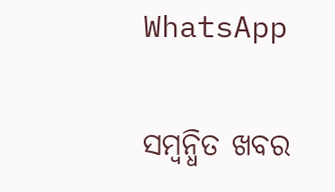WhatsApp

ସମ୍ବନ୍ଧିତ ଖବର